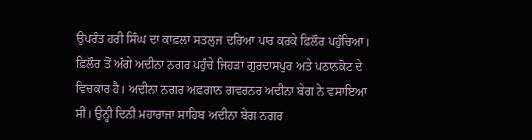ਉਪਰੰਤ ਹਰੀ ਸਿੰਘ ਦਾ ਕਾਫ਼ਲਾ ਸਤਲੁਜ ਦਰਿਆ ਪਾਰ ਕਰਕੇ ਫ਼ਿਲੌਰ ਪਹੁੰਚਿਆ। ਫ਼ਿਲੌਰ ਤੋਂ ਅੱਗੇ ਅਦੀਨਾ ਨਗਰ ਪਹੁੰਚੇ ਜਿਹੜਾ ਗੁਰਦਾਸਪੁਰ ਅਤੇ ਪਠਾਨਕੋਟ ਦੇ ਵਿਚਕਾਰ ਹੈ। ਅਦੀਨਾ ਨਗਰ ਅਫ਼ਗਾਨ ਗਵਰਨਰ ਅਦੀਨਾ ਬੇਗ ਨੇ ਵਸਾਇਆ ਸੀ। ਉਨ੍ਹੀ ਦਿਨੀਂ ਮਹਾਰਾਜਾ ਸਾਹਿਬ ਅਦੀਨਾ ਬੇਗ ਨਗਰ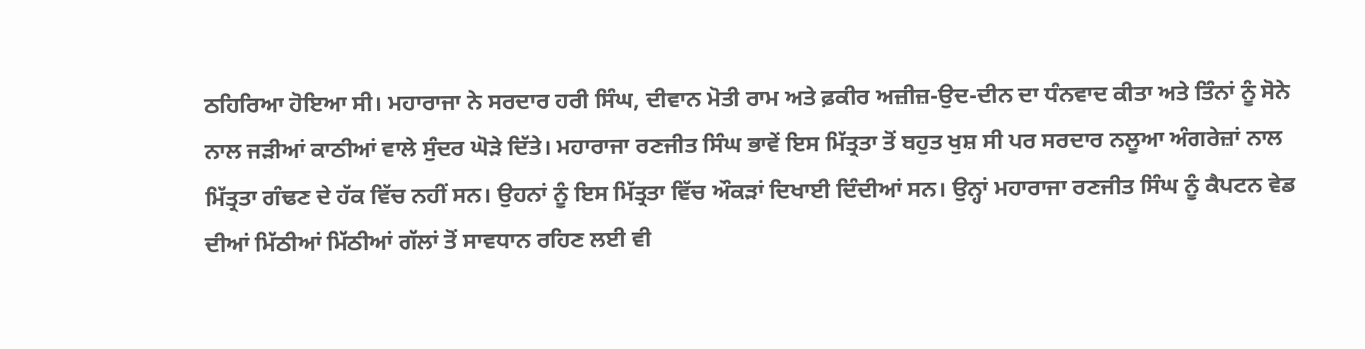ਠਹਿਰਿਆ ਹੋਇਆ ਸੀ। ਮਹਾਰਾਜਾ ਨੇ ਸਰਦਾਰ ਹਰੀ ਸਿੰਘ, ਦੀਵਾਨ ਮੋਤੀ ਰਾਮ ਅਤੇ ਫ਼ਕੀਰ ਅਜ਼ੀਜ਼-ਉਦ-ਦੀਨ ਦਾ ਧੰਨਵਾਦ ਕੀਤਾ ਅਤੇ ਤਿੰਨਾਂ ਨੂੰ ਸੋਨੇ ਨਾਲ ਜੜੀਆਂ ਕਾਠੀਆਂ ਵਾਲੇ ਸੁੰਦਰ ਘੋੜੇ ਦਿੱਤੇ। ਮਹਾਰਾਜਾ ਰਣਜੀਤ ਸਿੰਘ ਭਾਵੇਂ ਇਸ ਮਿੱਤ੍ਰਤਾ ਤੋਂ ਬਹੁਤ ਖੁਸ਼ ਸੀ ਪਰ ਸਰਦਾਰ ਨਲੂਆ ਅੰਗਰੇਜ਼ਾਂ ਨਾਲ ਮਿੱਤ੍ਰਤਾ ਗੰਢਣ ਦੇ ਹੱਕ ਵਿੱਚ ਨਹੀਂ ਸਨ। ਉਹਨਾਂ ਨੂੰ ਇਸ ਮਿੱਤ੍ਰਤਾ ਵਿੱਚ ਔਕੜਾਂ ਦਿਖਾਈ ਦਿੰਦੀਆਂ ਸਨ। ਉਨ੍ਹਾਂ ਮਹਾਰਾਜਾ ਰਣਜੀਤ ਸਿੰਘ ਨੂੰ ਕੈਪਟਨ ਵੇਡ ਦੀਆਂ ਮਿੱਠੀਆਂ ਮਿੱਠੀਆਂ ਗੱਲਾਂ ਤੋਂ ਸਾਵਧਾਨ ਰਹਿਣ ਲਈ ਵੀ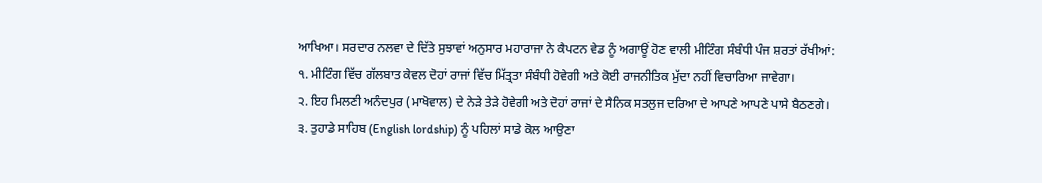ਆਖਿਆ। ਸਰਦਾਰ ਨਲਵਾ ਦੇ ਦਿੱਤੇ ਸੁਝਾਵਾਂ ਅਨੁਸਾਰ ਮਹਾਰਾਜਾ ਨੇ ਕੈਪਟਨ ਵੇਡ ਨੂੰ ਅਗਾਊਂ ਹੋਣ ਵਾਲੀ ਮੀਟਿੰਗ ਸੰਬੰਧੀ ਪੰਜ ਸ਼ਰਤਾਂ ਰੱਖੀਆਂ:
੧. ਮੀਟਿੰਗ ਵਿੱਚ ਗੱਲਬਾਤ ਕੇਵਲ ਦੋਹਾਂ ਰਾਜਾਂ ਵਿੱਚ ਮਿੱਤ੍ਰਤਾ ਸੰਬੰਧੀ ਹੋਵੇਗੀ ਅਤੇ ਕੋਈ ਰਾਜਨੀਤਿਕ ਮੁੱਦਾ ਨਹੀਂ ਵਿਚਾਰਿਆ ਜਾਵੇਗਾ।
੨. ਇਹ ਮਿਲਣੀ ਅਨੰਦਪੁਰ (ਮਾਖੋਵਾਲ) ਦੇ ਨੇੜੇ ਤੇੜੇ ਹੋਵੇਗੀ ਅਤੇ ਦੋਹਾਂ ਰਾਜਾਂ ਦੇ ਸੈਨਿਕ ਸਤਲੁਜ ਦਰਿਆ ਦੇ ਆਪਣੇ ਆਪਣੇ ਪਾਸੇ ਬੈਠਣਗੇ।
੩. ਤੁਹਾਡੇ ਸਾਹਿਬ (English lordship) ਨੂੰ ਪਹਿਲਾਂ ਸਾਡੇ ਕੋਲ ਆਉਣਾ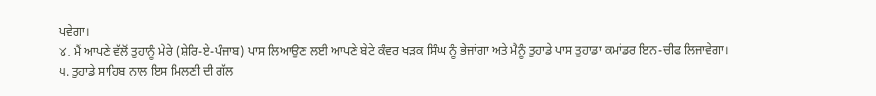ਪਵੇਗਾ।
४. ਮੈਂ ਆਪਣੇ ਵੱਲੋਂ ਤੁਹਾਨੂੰ ਮੇਰੇ (ਸ਼ੇਰਿ-ਏ-ਪੰਜਾਬ) ਪਾਸ ਲਿਆਉਣ ਲਈ ਆਪਣੇ ਬੇਟੇ ਕੰਵਰ ਖੜਕ ਸਿੰਘ ਨੂੰ ਭੇਜਾਂਗਾ ਅਤੇ ਮੈਨੂੰ ਤੁਹਾਡੇ ਪਾਸ ਤੁਹਾਡਾ ਕਮਾਂਡਰ ਇਨ-ਚੀਫ ਲਿਜਾਵੇਗਾ।
੫. ਤੁਹਾਡੇ ਸਾਹਿਬ ਨਾਲ ਇਸ ਮਿਲਣੀ ਦੀ ਗੱਲ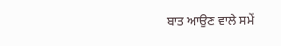ਬਾਤ ਆਉਣ ਵਾਲੇ ਸਮੇਂ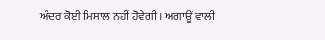ਅੰਦਰ ਕੋਈ ਮਿਸਾਲ ਨਹੀਂ ਹੋਵੇਗੀ। ਅਗਾਊਂ ਵਾਲੀ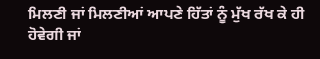ਮਿਲਣੀ ਜਾਂ ਮਿਲਣੀਆਂ ਆਪਣੇ ਹਿੱਤਾਂ ਨੂੰ ਮੁੱਖ ਰੱਖ ਕੇ ਹੀ ਹੋਵੇਗੀ ਜਾਂ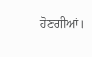ਹੋਣਗੀਆਂ।